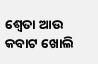ଶ୍ଵେତା ଆଉ କବାଟ ଖୋଲି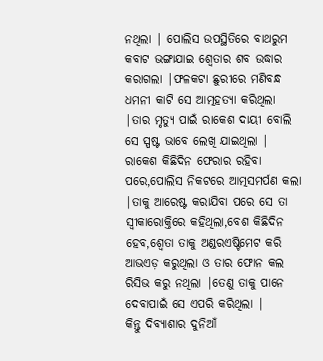ନଥିଲା | ପୋଲିସ ଉପସ୍ଥିତିରେ ବାଥରୁମ କବାଟ ଭଙ୍ଗାଯାଇ ଶ୍ଵେତାର ଶବ ଉଦ୍ଧାର କରାଗଲା |ଫଳକଟା ଛୁରୀରେ ମଣିବନ୍ଧ ଧମନୀ କାଟି ସେ ଆତ୍ମହତ୍ୟା କରିଥିଲା |ତାର ମୃତ୍ୟୁ ପାଇଁ ରାକେଶ ଦାୟୀ ବୋଲି ସେ ସ୍ପଷ୍ଟ ଭାବେ ଲେଖି ଯାଇଥିଲା | ରାକେଶ କିଛିଦିନ ଫେରାର ରହିବା ପରେ,ପୋଲିସ ନିକଟରେ ଆତ୍ମସମର୍ପଣ କଲା |ତାକୁ ଆରେଷ୍ଟ କରାଯିବା ପରେ ସେ ତା ସ୍ଵୀକାରୋକ୍ତିରେ କହିଥିଲା,ବେଶ କିଛିଦିନ ହେବ,ଶ୍ଵେତା ତାକୁ ଅଣ୍ଡରଏଷ୍ଟିମେଟ କରି ଆଭଏଡ଼ କରୁଥିଲା ଓ ତାର ଫୋନ କଲ ରିସିଭ କରୁ ନଥିଲା |ତେଣୁ ତାକୁ ପାନେ ଦେବାପାଇଁ ସେ ଏପରି କରିଥିଲା |
କିନ୍ତୁ ଦିବ୍ୟାଶାର ଦୁନିଆଁ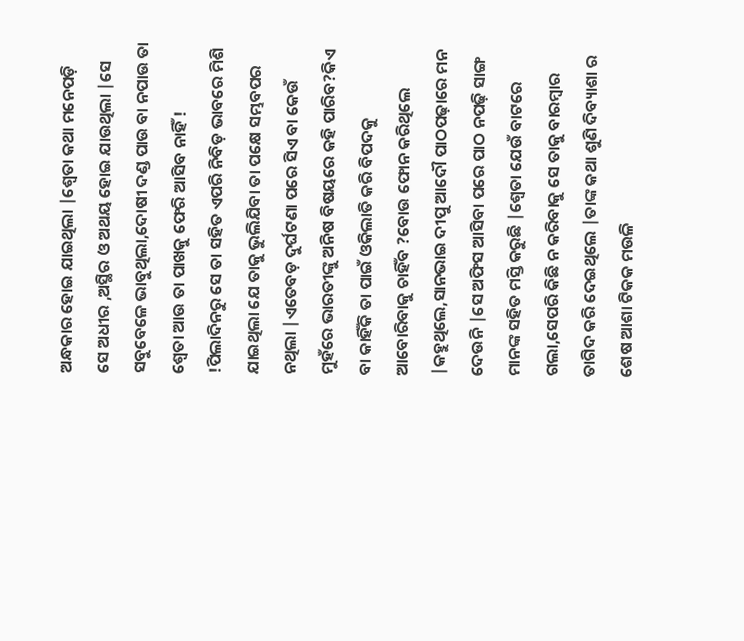ଅନ୍ଧକାର ହୋଇ ଯାଇଥିଲା |ଶ୍ଵେତା କଥା ମନେପଡ଼ି ସେ ଅଧୀର ,ଅସ୍ଥିର ଓ ଅଥୟ ହୋଇ ଯାଉଥିଲା |ସେ ସବୁବେଳେ ଭାବୁଥିଲା,ଦୋଷୀ ଦଣ୍ଡ ପାଉ ବା ନପାଉ ତା ଶ୍ଵେତା ଆଉ ତା ପାଖକୁ ଫେରି ଆସିବ ନାହିଁ ! !ପିଲାଦିନରୁ ସେ ତା ସହିତ ଏପରି ନିବିଡ଼ ଭାବରେ ମିଶି ଯାଇଥିଲା ଯେ ତାକୁ ଭୁଲିଯିବା ତା ପକ୍ଷେ ସମ୍ଭବପର ନଥିଲା |ଏତେବଡ଼ ଦୁର୍ଘଟଣା ପରେ ସିଏ ବା କେଉଁ ମୁହଁରେ ଭାରତୀଙ୍କୁ ଅନିଷ ବିଷୟରେ କହି ପାରିବ?କିଏ ବା କାହିଁକି ତା ପାଇଁ ଓକିଲାତି କରି ବିପଦକୁ ଆବୋରିବାକୁ ଚାହିଁବ ?ବୋଉ ଫୋନ କରିଥିଲେ |କହୁଥିଲେ,ସାନଭାଇ ଦୀପୁ ଆଦୌ ପାଠପଢ଼ାରେ ମନ ଦେଉନି |ସେ ଅଫିସ ଆସିବା ପରେ ପାଠ ନପଢ଼ି ସାଙ୍ଗ ମାନଙ୍କ ସହିତ ମସ୍ତି କରୁଛି |ଶ୍ଵେତା ଯେଉଁ ବାଟରେ ଗଲା,ସେପରି କିଛି ନ କରିବାକୁ ସେ ତାକୁ ବାରମ୍ବାର ତାଗିଦ କରି ଦେଇଥିଲେ |ତାଙ୍କ କଥା ଶୁଣି ଦିବ୍ୟାଶା ର ଶେଷ ଆଶା ଟିକକ ମଉଳି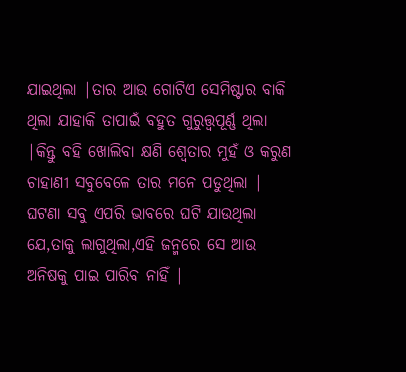ଯାଇଥିଲା |ତାର ଆଉ ଗୋଟିଏ ସେମିଷ୍ଟାର ବାକି ଥିଲା ଯାହାକି ତାପାଇଁ ବହୁତ ଗୁରୁତ୍ତ୍ଵପୂର୍ଣ୍ଣ ଥିଲା |କିନ୍ତୁ ବହି ଖୋଲିବା କ୍ଷଣି ଶ୍ୱେତାର ମୁହଁ ଓ କରୁଣ ଚାହାଣୀ ସବୁବେଳେ ତାର ମନେ ପଡୁଥିଲା | ଘଟଣା ସବୁ ଏପରି ଭାବରେ ଘଟି ଯାଉଥିଲା ଯେ,ତାକୁ ଲାଗୁଥିଲା,ଏହି ଜନ୍ମରେ ସେ ଆଉ ଅନିଷକୁ ପାଇ ପାରିବ ନାହିଁ |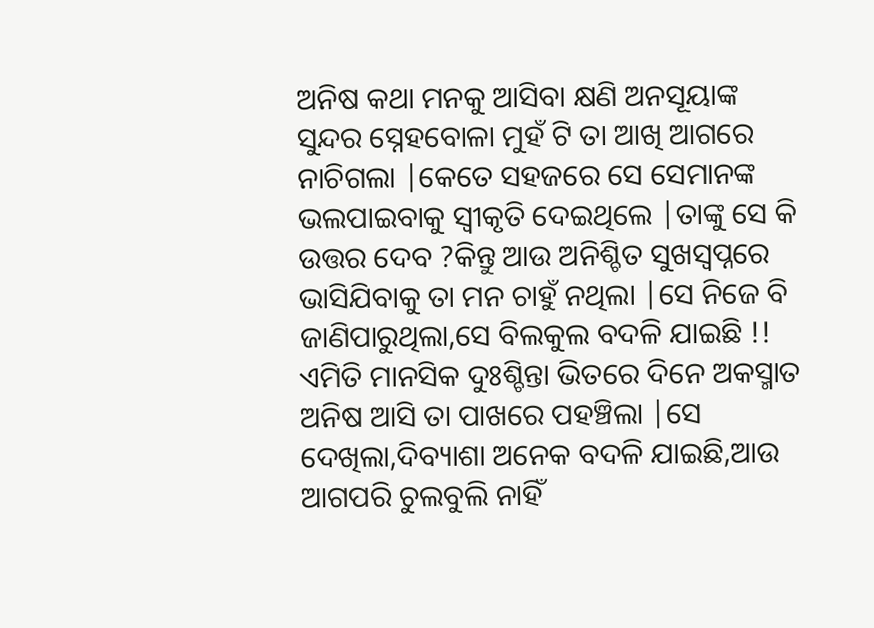ଅନିଷ କଥା ମନକୁ ଆସିବା କ୍ଷଣି ଅନସୂୟାଙ୍କ ସୁନ୍ଦର ସ୍ନେହବୋଳା ମୁହଁ ଟି ତା ଆଖି ଆଗରେ ନାଚିଗଲା |କେତେ ସହଜରେ ସେ ସେମାନଙ୍କ ଭଲପାଇବାକୁ ସ୍ଵୀକୃତି ଦେଇଥିଲେ |ତାଙ୍କୁ ସେ କି ଉତ୍ତର ଦେବ ?କିନ୍ତୁ ଆଉ ଅନିଶ୍ଚିତ ସୁଖସ୍ୱପ୍ନରେ ଭାସିଯିବାକୁ ତା ମନ ଚାହୁଁ ନଥିଲା |ସେ ନିଜେ ବି ଜାଣିପାରୁଥିଲା,ସେ ବିଲକୁଲ ବଦଳି ଯାଇଛି !!
ଏମିତି ମାନସିକ ଦୁଃଶ୍ଚିନ୍ତା ଭିତରେ ଦିନେ ଅକସ୍ମାତ ଅନିଷ ଆସି ତା ପାଖରେ ପହଞ୍ଚିଲା |ସେ ଦେଖିଲା,ଦିବ୍ୟାଶା ଅନେକ ବଦଳି ଯାଇଛି,ଆଉ ଆଗପରି ଚୁଲବୁଲି ନାହିଁ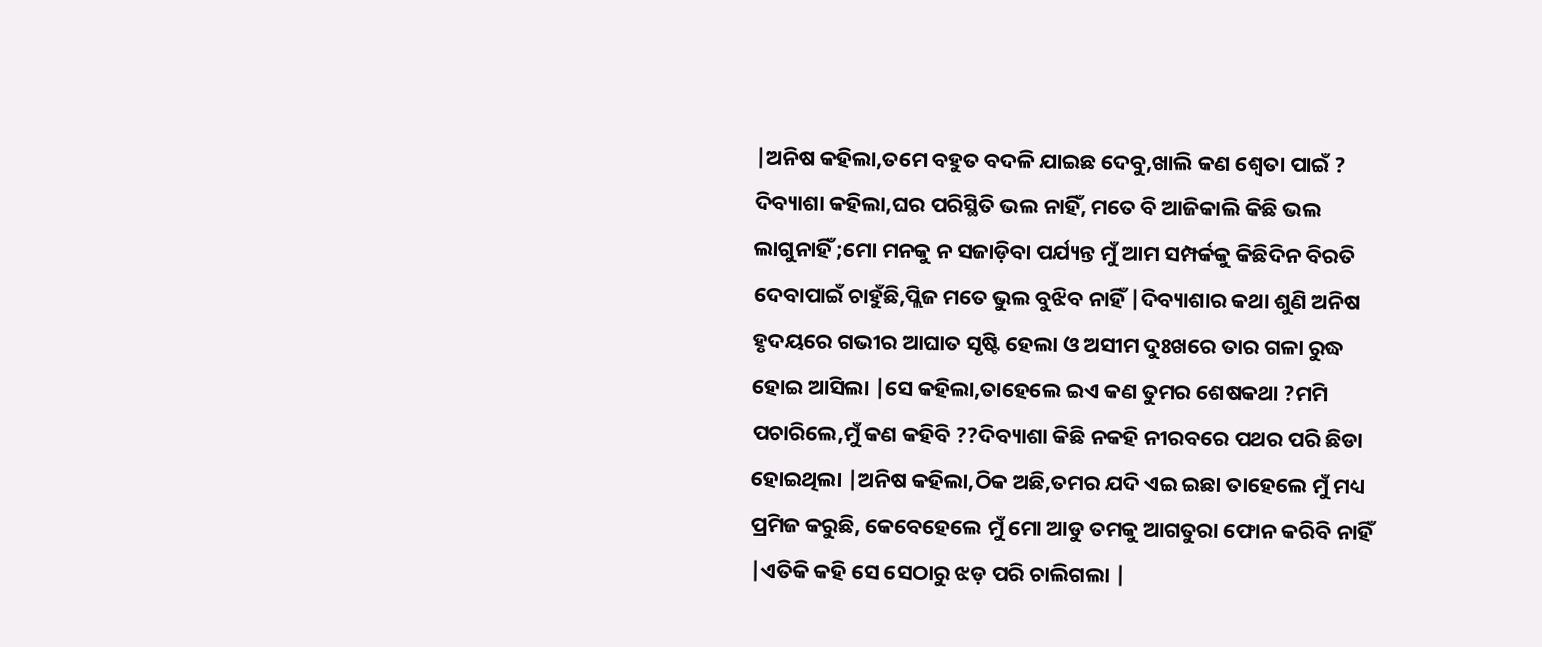|ଅନିଷ କହିଲା,ତମେ ବହୁତ ବଦଳି ଯାଇଛ ଦେବୁ,ଖାଲି କଣ ଶ୍ଵେତା ପାଇଁ ? ଦିବ୍ୟାଶା କହିଲା,ଘର ପରିସ୍ଥିତି ଭଲ ନାହିଁ, ମତେ ବି ଆଜିକାଲି କିଛି ଭଲ ଲାଗୁନାହିଁ ;ମୋ ମନକୁ ନ ସଜାଡ଼ିବା ପର୍ଯ୍ୟନ୍ତ ମୁଁ ଆମ ସମ୍ପର୍କକୁ କିଛିଦିନ ବିରତି ଦେବାପାଇଁ ଚାହୁଁଛି,ପ୍ଲିଜ ମତେ ଭୁଲ ବୁଝିବ ନାହିଁ |ଦିବ୍ୟାଶାର କଥା ଶୁଣି ଅନିଷ ହୃଦୟରେ ଗଭୀର ଆଘାତ ସୃଷ୍ଟି ହେଲା ଓ ଅସୀମ ଦୁଃଖରେ ତାର ଗଳା ରୁଦ୍ଧ ହୋଇ ଆସିଲା |ସେ କହିଲା,ତାହେଲେ ଇଏ କଣ ତୁମର ଶେଷକଥା ?ମମି ପଚାରିଲେ,ମୁଁ କଣ କହିବି ??ଦିବ୍ୟାଶା କିଛି ନକହି ନୀରବରେ ପଥର ପରି ଛିଡା ହୋଇଥିଲା |ଅନିଷ କହିଲା,ଠିକ ଅଛି,ତମର ଯଦି ଏଇ ଇଛା ତାହେଲେ ମୁଁ ମଧ୍ୟ ପ୍ରମିଜ କରୁଛି, କେବେହେଲେ ମୁଁ ମୋ ଆଡୁ ତମକୁ ଆଗତୁରା ଫୋନ କରିବି ନାହିଁ |ଏତିକି କହି ସେ ସେଠାରୁ ଝଡ଼ ପରି ଚାଲିଗଲା |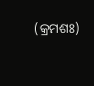(କ୍ରମଶଃ)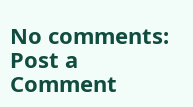No comments:
Post a Comment